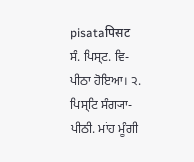pisataपिसट
ਸੰ. ਪਿਸ੍ਟ. ਵਿ- ਪੀਠਾ ਹੋਇਆ। ੨. ਪਿਸ੍ਟਿ ਸੰਗ੍ਯਾ- ਪੀਠੀ. ਮਾਂਹ ਮੂੰਗੀ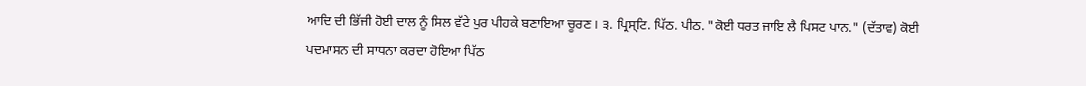ਆਦਿ ਦੀ ਭਿੱਜੀ ਹੋਈ ਦਾਲ ਨੂੰ ਸਿਲ ਵੱਟੇ ਪੁਰ ਪੀਹਕੇ ਬਣਾਇਆ ਚੂਰਣ। ੩. ਪ੍ਰਿਸ੍ਟਿ. ਪਿੱਠ. ਪੀਠ. "ਕੋਈ ਧਰਤ ਜਾਇ ਲੈ ਪਿਸਟ ਪਾਨ." (ਦੱਤਾਵ) ਕੋਈ ਪਦਮਾਸਨ ਦੀ ਸਾਧਨਾ ਕਰਦਾ ਹੋਇਆ ਪਿੱਠ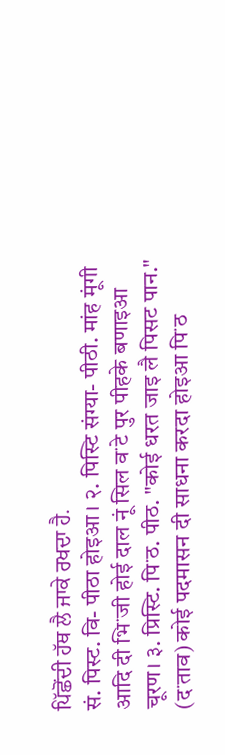ਪਿੱਛੋਂਦੀ ਹੱਥ ਲੈ ਜਾਕੇ ਰਖਦਾ ਹੈ.
सं. पिस्ट. वि- पीठा होइआ। २. पिस्टि संग्या- पीठी. मांह मूंगी आदि दी भिॱजी होई दाल नूं सिल वॱटे पुर पीहके बणाइआ चूरण। ३. प्रिस्टि. पिॱठ. पीठ. "कोई धरत जाइ लै पिसट पान." (दॱताव) कोई पदमासन दी साधना करदा होइआ पिॱठ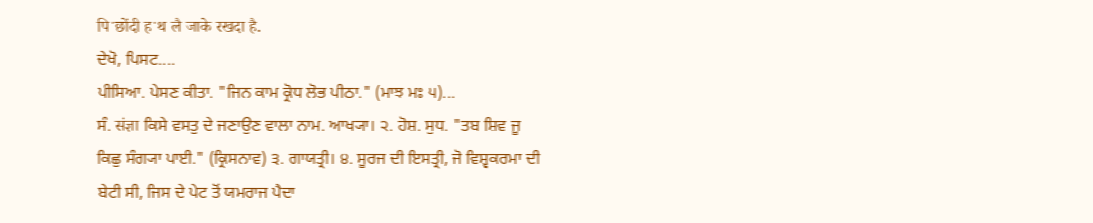पिॱछोंदी हॱथ लै जाके रखदा है.
ਦੇਖੋ, ਪਿਸਟ....
ਪੀਸਿਆ. ਪੇਸਣ ਕੀਤਾ. "ਜਿਨ ਕਾਮ ਕ੍ਰੋਧ ਲੋਭ ਪੀਠਾ." (ਮਾਝ ਮਃ ੫)...
ਸੰ. संज्ञा ਕਿਸੇ ਵਸਤੁ ਦੇ ਜਣਾਉਣ ਵਾਲਾ ਨਾਮ. ਆਖ੍ਯਾ। ੨. ਹੋਸ਼. ਸੁਧ. "ਤਬ ਸ਼ਿਵ ਜੂ ਕਿਛੁ ਸੰਗ੍ਯਾ ਪਾਈ." (ਕ੍ਰਿਸਨਾਵ) ੩. ਗਾਯਤ੍ਰੀ। ੪. ਸੂਰਜ ਦੀ ਇਸਤ੍ਰੀ, ਜੋ ਵਿਸ਼੍ਵਕਰਮਾ ਦੀ ਬੇਟੀ ਸੀ, ਜਿਸ ਦੇ ਪੇਟ ਤੋਂ ਯਮਰਾਜ ਪੈਦਾ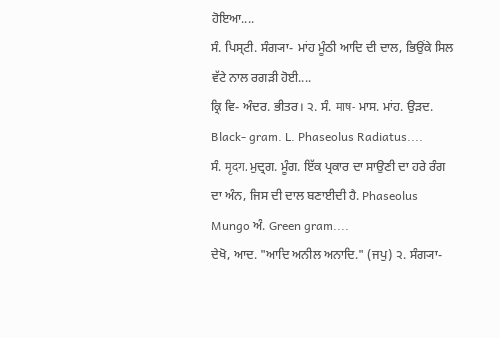ਹੋਇਆ....
ਸੰ. ਪਿਸ੍ਟੀ. ਸੰਗ੍ਯਾ- ਮਾਂਹ ਮੂੰਠੀ ਆਦਿ ਦੀ ਦਾਲ, ਭਿਉਂਕੇ ਸਿਲ ਵੱਟੇ ਨਾਲ ਰਗੜੀ ਹੋਈ....
ਕ੍ਰਿ ਵਿ- ਅੰਦਰ. ਭੀਤਰ। ੨. ਸੰ. माष- ਮਾਸ. ਮਾਂਹ. ਉੜਦ. Black- gram. L. Phaseolus Radiatus....
ਸੰ. मृदग. ਮੁਦ੍ਰਗ. ਮੂੰਗ. ਇੱਕ ਪ੍ਰਕਾਰ ਦਾ ਸਾਉਣੀ ਦਾ ਹਰੇ ਰੰਗ ਦਾ ਅੰਨ, ਜਿਸ ਦੀ ਦਾਲ ਬਣਾਈਦੀ ਹੈ. Phaseolus Mungo ਅੰ. Green gram....
ਦੇਖੋ, ਆਦ. "ਆਦਿ ਅਨੀਲ ਅਨਾਦਿ." (ਜਪੁ) ੨. ਸੰਗ੍ਯਾ-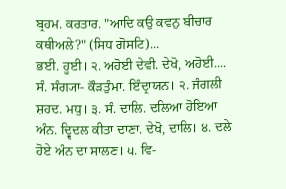ਬ੍ਰਹਮ. ਕਰਤਾਰ. "ਆਦਿ ਕਉ ਕਵਨੁ ਬੀਚਾਰ ਕਥੀਅਲੇ?" (ਸਿਧ ਗੋਸਟਿ)...
ਭਈ. ਹੂਈ। ੨. ਅਹੋਈ ਦੇਵੀ. ਦੇਖੋ, ਅਹੋਈ....
ਸੰ. ਸੰਗ੍ਯਾ- ਕੌੜਤੁੰਮਾ. ਇੰਦ੍ਰਾਯਨ। ੨. ਜੰਗਲੀ ਸ਼ਹਦ. ਮਧੁ। ੩. ਸੰ. ਦਾਲਿ. ਦਲਿਆ ਹੋਇਆ ਅੰਨ. ਦ੍ਵਿਦਲ ਕੀਤਾ ਦਾਣਾ. ਦੇਖੋ, ਦਾਲਿ। ੪. ਦਲੇ ਹੋਏ ਅੰਨ ਦਾ ਸਾਲਣ। ੫. ਵਿ-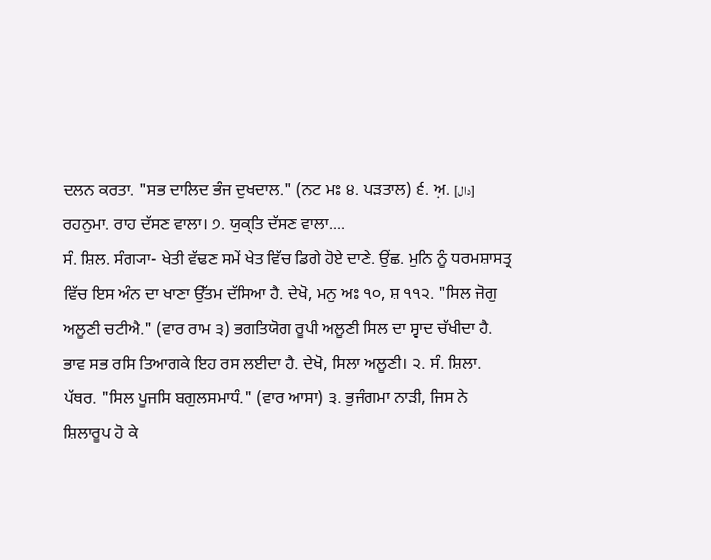ਦਲਨ ਕਰਤਾ. "ਸਭ ਦਾਲਿਦ ਭੰਜ ਦੁਖਦਾਲ." (ਨਟ ਮਃ ੪. ਪੜਤਾਲ) ੬. ਅ਼. [دال] ਰਹਨੁਮਾ. ਰਾਹ ਦੱਸਣ ਵਾਲਾ। ੭. ਯੁਕ੍ਤਿ ਦੱਸਣ ਵਾਲਾ....
ਸੰ. ਸ਼ਿਲ. ਸੰਗ੍ਯਾ- ਖੇਤੀ ਵੱਢਣ ਸਮੇਂ ਖੇਤ ਵਿੱਚ ਡਿਗੇ ਹੋਏ ਦਾਣੇ. ਉਂਛ. ਮੁਨਿ ਨੂੰ ਧਰਮਸ਼ਾਸਤ੍ਰ ਵਿੱਚ ਇਸ ਅੰਨ ਦਾ ਖਾਣਾ ਉੱਤਮ ਦੱਸਿਆ ਹੈ. ਦੇਖੋ, ਮਨੁ ਅਃ ੧੦, ਸ਼ ੧੧੨. "ਸਿਲ ਜੋਗੁ ਅਲੂਣੀ ਚਟੀਐ." (ਵਾਰ ਰਾਮ ੩) ਭਗਤਿਯੋਗ ਰੂਪੀ ਅਲੂਣੀ ਸਿਲ ਦਾ ਸ੍ਵਾਦ ਚੱਖੀਦਾ ਹੈ. ਭਾਵ ਸਭ ਰਸਿ ਤਿਆਗਕੇ ਇਹ ਰਸ ਲਈਦਾ ਹੈ. ਦੇਖੋ, ਸਿਲਾ ਅਲੂਣੀ। ੨. ਸੰ. ਸ਼ਿਲਾ. ਪੱਥਰ. "ਸਿਲ ਪੂਜਸਿ ਬਗੁਲਸਮਾਧੰ." (ਵਾਰ ਆਸਾ) ੩. ਭੁਜੰਗਮਾ ਨਾੜੀ, ਜਿਸ ਨੇ ਸ਼ਿਲਾਰੂਪ ਹੋ ਕੇ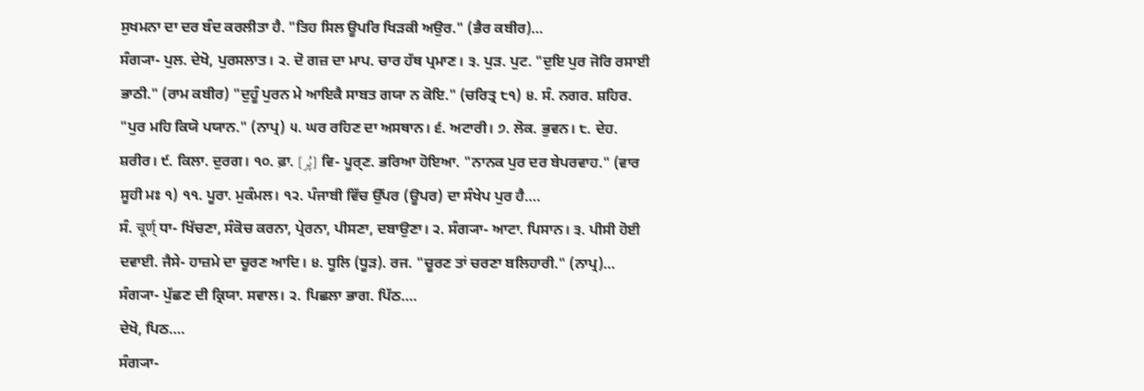ਸੁਖਮਨਾ ਦਾ ਦਰ ਬੰਦ ਕਰਲੀਤਾ ਹੈ. "ਤਿਹ ਸਿਲ ਊਪਰਿ ਖਿੜਕੀ ਅਉਰ." (ਭੈਰ ਕਬੀਰ)...
ਸੰਗ੍ਯਾ- ਪੁਲ. ਦੇਖੋ, ਪੁਰਸਲਾਤ। ੨. ਦੋ ਗਜ਼ ਦਾ ਮਾਪ. ਚਾਰ ਹੱਥ ਪ੍ਰਮਾਣ। ੩. ਪੁੜ. ਪੁਟ. "ਦੁਇ ਪੁਰ ਜੋਰਿ ਰਸਾਈ ਭਾਠੀ." (ਰਾਮ ਕਬੀਰ) "ਦੁਹੂੰ ਪੁਰਨ ਮੇ ਆਇਕੈ ਸਾਬਤ ਗਯਾ ਨ ਕੋਇ." (ਚਰਿਤ੍ਰ ੮੧) ੪. ਸੰ. ਨਗਰ. ਸ਼ਹਿਰ. "ਪੁਰ ਮਹਿ ਕਿਯੋ ਪਯਾਨ." (ਨਾਪ੍ਰ) ੫. ਘਰ ਰਹਿਣ ਦਾ ਅਸਥਾਨ। ੬. ਅਟਾਰੀ। ੭. ਲੋਕ. ਭੁਵਨ। ੮. ਦੇਹ. ਸ਼ਰੀਰ। ੯. ਕਿਲਾ. ਦੁਰਗ। ੧੦. ਫ਼ਾ. [پُر] ਵਿ- ਪੂਰ੍ਣ. ਭਰਿਆ ਹੋਇਆ. "ਨਾਨਕ ਪੁਰ ਦਰ ਬੇਪਰਵਾਹ." (ਵਾਰ ਸੂਹੀ ਮਃ ੧) ੧੧. ਪੂਰਾ. ਮੁਕੰਮਲ। ੧੨. ਪੰਜਾਬੀ ਵਿੱਚ ਉੱਪਰ (ਊਪਰ) ਦਾ ਸੰਖੇਪ ਪੁਰ ਹੈ....
ਸੰ. चूर्ण् ਧਾ- ਖਿੱਚਣਾ, ਸੰਕੋਚ ਕਰਨਾ, ਪ੍ਰੇਰਨਾ, ਪੀਸਣਾ, ਦਬਾਉਣਾ। ੨. ਸੰਗ੍ਯਾ- ਆਟਾ. ਪਿਸਾਨ। ੩. ਪੀਸੀ ਹੋਈ ਦਵਾਈ. ਜੈਸੇ- ਹਾਜ਼ਮੇ ਦਾ ਚੂਰਣ ਆਦਿ। ੪. ਧੂਲਿ (ਧੂੜ). ਰਜ. "ਚੂਰਣ ਤਾਂ ਚਰਣਾ ਬਲਿਹਾਰੀ." (ਨਾਪ੍ਰ)...
ਸੰਗ੍ਯਾ- ਪੁੱਛਣ ਦੀ ਕ੍ਰਿਯਾ. ਸਵਾਲ। ੨. ਪਿਛਲਾ ਭਾਗ. ਪਿੱਠ....
ਦੇਖੋ, ਪਿਠ....
ਸੰਗ੍ਯਾ-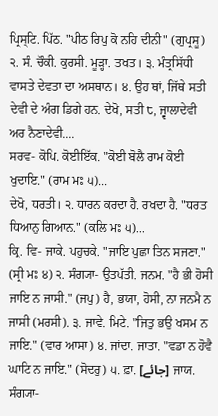ਪ੍ਰਿਸ੍ਟਿ. ਪਿੱਠ. "ਪੀਠ ਰਿਪੁ ਕੋ ਨਹਿ ਦੀਨੀ" (ਗੁਪ੍ਰਸੂ) ੨. ਸੰ. ਚੌਕੀ. ਕੁਰਸੀ. ਮੂੜ੍ਹਾ. ਤਖਤ। ੩. ਮੰਤ੍ਰਸਿੱਧੀ ਵਾਸਤੇ ਦੇਵਤਾ ਦਾ ਅਸਥਾਨ। ੪. ਉਹ ਥਾਂ, ਜਿੱਥੇ ਸਤੀ ਦੇਵੀ ਦੇ ਅੰਗ ਡਿਗੇ ਹਨ. ਦੇਖੋ, ਸਤੀ ੮, ਜ੍ਵਾਲਾਦੇਵੀ ਅਰ ਨੈਣਾਦੇਵੀ....
ਸਰਵ- ਕੋਪਿ. ਕੋਈਇੱਕ. "ਕੋਈ ਬੋਲੈ ਰਾਮ ਕੋਈ ਖੁਦਾਇ." (ਰਾਮ ਮਃ ੫)...
ਦੇਖੋ, ਧਰਤੀ। ੨. ਧਾਰਨ ਕਰਦਾ ਹੈ. ਰਖਦਾ ਹੈ. "ਧਰਤ ਧਿਆਨੁ ਗਿਆਨ." (ਕਲਿ ਮਃ ੫)...
ਕ੍ਰਿ. ਵਿ- ਜਾਕੇ. ਪਹੁਚਕੇ. "ਜਾਇ ਪੁਛਾ ਤਿਨ ਸਜਣਾ." (ਸ੍ਰੀ ਮਃ ੪) ੨. ਸੰਗ੍ਯਾ- ਉਤਪੱਤੀ. ਜਨਮ. "ਹੈ ਭੀ ਹੋਸੀ ਜਾਇ ਨ ਜਾਸੀ." (ਜਪੁ) ਹੈ, ਭਯਾ, ਹੋਸੀ, ਨਾ ਜਨਮੈ ਨ ਜਾਸੀ (ਮਰਸੀ). ੩. ਜਾਵੇ. ਮਿਟੇ. "ਜਿਤੁ ਭਉ ਖਸਮ ਨ ਜਾਇ." (ਵਾਰ ਆਸਾ) ੪. ਜਾਂਦਾ. ਜਾਤਾ. "ਵਡਾ ਨ ਹੋਵੈ ਘਾਟਿ ਨ ਜਾਇ." (ਸੋਦਰੁ) ੫. ਫ਼ਾ. [جائے] ਜਾਯ. ਸੰਗ੍ਯਾ-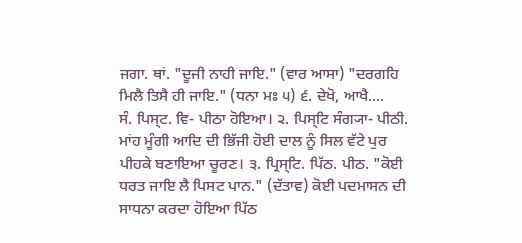ਜਗਾ. ਥਾਂ. "ਦੂਜੀ ਨਾਹੀ ਜਾਇ." (ਵਾਰ ਆਸਾ) "ਦਰਗਹਿ ਮਿਲੈ ਤਿਸੈ ਹੀ ਜਾਇ." (ਧਨਾ ਮਃ ੫) ੬. ਦੇਖੋ, ਆਖੈ....
ਸੰ. ਪਿਸ੍ਟ. ਵਿ- ਪੀਠਾ ਹੋਇਆ। ੨. ਪਿਸ੍ਟਿ ਸੰਗ੍ਯਾ- ਪੀਠੀ. ਮਾਂਹ ਮੂੰਗੀ ਆਦਿ ਦੀ ਭਿੱਜੀ ਹੋਈ ਦਾਲ ਨੂੰ ਸਿਲ ਵੱਟੇ ਪੁਰ ਪੀਹਕੇ ਬਣਾਇਆ ਚੂਰਣ। ੩. ਪ੍ਰਿਸ੍ਟਿ. ਪਿੱਠ. ਪੀਠ. "ਕੋਈ ਧਰਤ ਜਾਇ ਲੈ ਪਿਸਟ ਪਾਨ." (ਦੱਤਾਵ) ਕੋਈ ਪਦਮਾਸਨ ਦੀ ਸਾਧਨਾ ਕਰਦਾ ਹੋਇਆ ਪਿੱਠ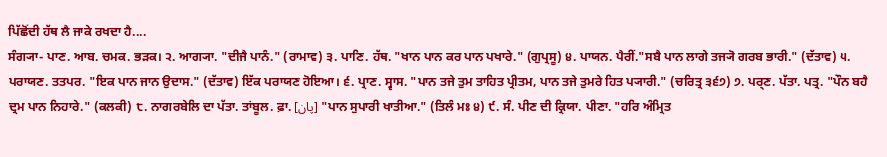ਪਿੱਛੋਂਦੀ ਹੱਥ ਲੈ ਜਾਕੇ ਰਖਦਾ ਹੈ....
ਸੰਗ੍ਯਾ- ਪਾਣ. ਆਬ. ਚਮਕ. ਭੜਕ। ੨. ਆਗ੍ਯਾ. "ਦੀਜੈ ਪਾਨੰ." (ਰਾਮਾਵ) ੩. ਪਾਣਿ. ਹੱਥ. "ਖਾਨ ਪਾਨ ਕਰ ਪਾਨ ਪਖਾਰੇ." (ਗੁਪ੍ਰਸੂ) ੪. ਪਾਯਨ. ਪੈਰੀਂ."ਸਬੈ ਪਾਨ ਲਾਗੇ ਤਜ੍ਯੋ ਗਰਬ ਭਾਰੀ." (ਦੱਤਾਵ) ੫. ਪਰਾਯਣ. ਤਤਪਰ. "ਇਕ ਪਾਨ ਜਾਨ ਉਦਾਸ." (ਦੱਤਾਵ) ਇੱਕ ਪਰਾਯਣ ਹੋਇਆ। ੬. ਪ੍ਰਾਣ. ਸ੍ਵਾਸ. "ਪਾਨ ਤਜੇ ਤੁਮ ਤਾਹਿਤ ਪ੍ਰੀਤਮ, ਪਾਨ ਤਜੇ ਤੁਮਰੇ ਹਿਤ ਪ੍ਯਾਰੀ." (ਚਰਿਤ੍ਰ ੩੬੭) ੭. ਪਰ੍ਣ. ਪੱਤਾ. ਪਤ੍ਰ. "ਪੌਨ ਬਹੈ ਦ੍ਰਮ ਪਾਨ ਨਿਹਾਰੇ." (ਕਲਕੀ) ੮. ਨਾਗਰਬੇਲਿ ਦਾ ਪੱਤਾ. ਤਾਂਬੂਲ. ਫ਼ਾ. [پان] "ਪਾਨ ਸੁਪਾਰੀ ਖਾਤੀਆ." (ਤਿਲੰ ਮਃ ੪) ੯. ਸੰ. ਪੀਣ ਦੀ ਕ੍ਰਿਯਾ. ਪੀਣਾ. "ਹਰਿ ਅੰਮ੍ਰਿਤ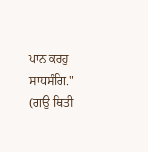ਪਾਨ ਕਰਹੁ ਸਾਧਸੰਗਿ." (ਗਉ ਥਿਤੀ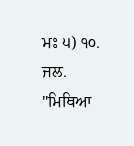ਮਃ ੫) ੧੦. ਜਲ. "ਮਿਥਿਆ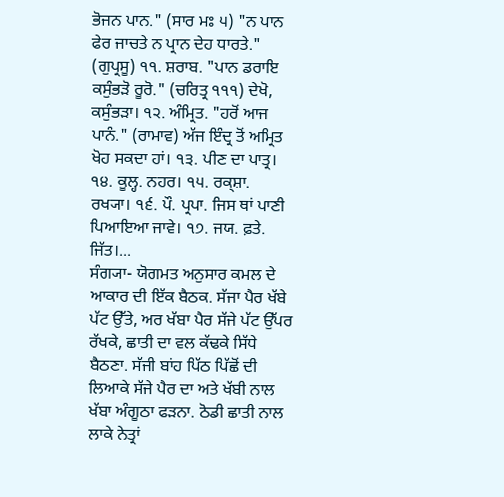ਭੋਜਨ ਪਾਨ." (ਸਾਰ ਮਃ ੫) "ਨ ਪਾਨ ਫੇਰ ਜਾਚਤੇ ਨ ਪ੍ਰਾਨ ਦੇਹ ਧਾਰਤੇ." (ਗੁਪ੍ਰਸੂ) ੧੧. ਸ਼ਰਾਬ. "ਪਾਨ ਡਰਾਇ ਕਸੁੰਭੜੋ ਰੂਰੋ." (ਚਰਿਤ੍ਰ ੧੧੧) ਦੇਖੋ, ਕਸੁੰਭੜਾ। ੧੨. ਅੰਮ੍ਰਿਤ. "ਹਰੋਂ ਆਜ ਪਾਨੰ." (ਰਾਮਾਵ) ਅੱਜ ਇੰਦ੍ਰ ਤੋਂ ਅਮ੍ਰਿਤ ਖੋਹ ਸਕਦਾ ਹਾਂ। ੧੩. ਪੀਣ ਦਾ ਪਾਤ੍ਰ। ੧੪. ਕੂਲ੍ਹ. ਨਹਰ। ੧੫. ਰਕ੍ਸ਼ਾ. ਰਖ੍ਯਾ। ੧੬. ਪੌ. ਪ੍ਰਪਾ. ਜਿਸ ਥਾਂ ਪਾਣੀ ਪਿਆਇਆ ਜਾਵੇ। ੧੭. ਜਯ. ਫ਼ਤੇ. ਜਿੱਤ।...
ਸੰਗ੍ਯਾ- ਯੋਗਮਤ ਅਨੁਸਾਰ ਕਮਲ ਦੇ ਆਕਾਰ ਦੀ ਇੱਕ ਬੈਠਕ. ਸੱਜਾ ਪੈਰ ਖੱਬੇ ਪੱਟ ਉੱਤੇ, ਅਰ ਖੱਬਾ ਪੈਰ ਸੱਜੇ ਪੱਟ ਉੱਪਰ ਰੱਖਕੇ, ਛਾਤੀ ਦਾ ਵਲ ਕੱਢਕੇ ਸਿੱਧੇ ਬੈਠਣਾ. ਸੱਜੀ ਬਾਂਹ ਪਿੱਠ ਪਿੱਛੋਂ ਦੀ ਲਿਆਕੇ ਸੱਜੇ ਪੈਰ ਦਾ ਅਤੇ ਖੱਬੀ ਨਾਲ ਖੱਬਾ ਅੰਗੂਠਾ ਫੜਨਾ. ਠੋਡੀ ਛਾਤੀ ਨਾਲ ਲਾਕੇ ਨੇਤ੍ਰਾਂ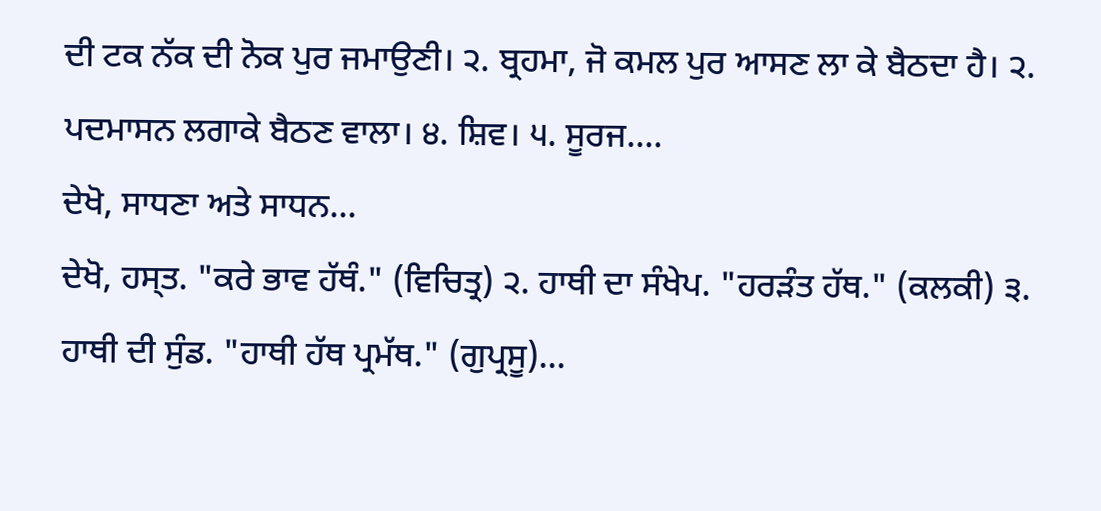ਦੀ ਟਕ ਨੱਕ ਦੀ ਨੋਕ ਪੁਰ ਜਮਾਉਣੀ। ੨. ਬ੍ਰਹਮਾ, ਜੋ ਕਮਲ ਪੁਰ ਆਸਣ ਲਾ ਕੇ ਬੈਠਦਾ ਹੈ। ੨. ਪਦਮਾਸਨ ਲਗਾਕੇ ਬੈਠਣ ਵਾਲਾ। ੪. ਸ਼ਿਵ। ੫. ਸੂਰਜ....
ਦੇਖੋ, ਸਾਧਣਾ ਅਤੇ ਸਾਧਨ...
ਦੇਖੋ, ਹਸ੍ਤ. "ਕਰੇ ਭਾਵ ਹੱਥੰ." (ਵਿਚਿਤ੍ਰ) ੨. ਹਾਥੀ ਦਾ ਸੰਖੇਪ. "ਹਰੜੰਤ ਹੱਥ." (ਕਲਕੀ) ੩. ਹਾਥੀ ਦੀ ਸੁੰਡ. "ਹਾਥੀ ਹੱਥ ਪ੍ਰਮੱਥ." (ਗੁਪ੍ਰਸੂ)...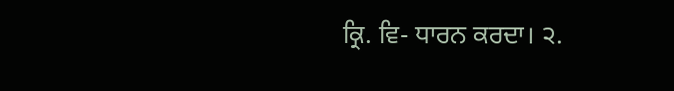ਕ੍ਰਿ. ਵਿ- ਧਾਰਨ ਕਰਦਾ। ੨.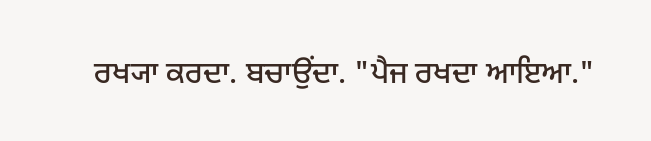ਰਖ੍ਯਾ ਕਰਦਾ. ਬਚਾਉਂਦਾ. "ਪੈਜ ਰਖਦਾ ਆਇਆ."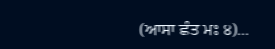(ਆਸਾ ਛੰਤ ਮਃ ੪)...